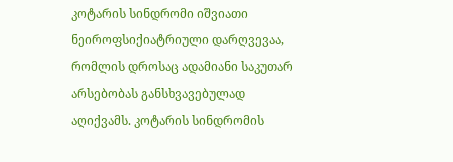კოტარის სინდრომი იშვიათი ნეიროფსიქიატრიული დარღვევაა, რომლის დროსაც ადამიანი საკუთარ არსებობას განსხვავებულად აღიქვამს. კოტარის სინდრომის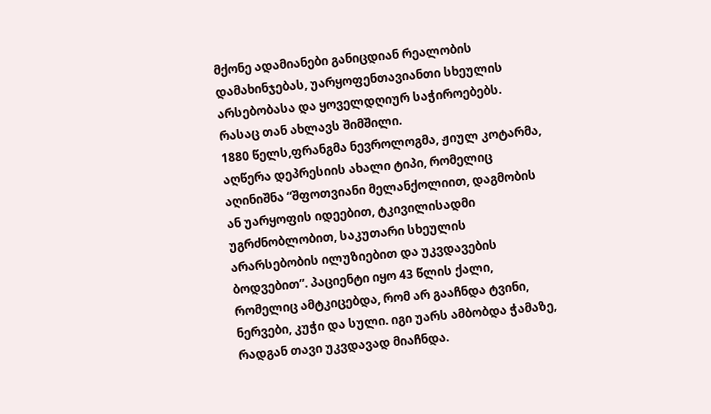მქონე ადამიანები განიცდიან რეალობის დამახინჯებას, უარყოფენთავიანთი სხეულის არსებობასა და ყოველდღიურ საჭიროებებს. რასაც თან ახლავს შიმშილი.
1880 წელს,ფრანგმა ნევროლოგმა, ჟიულ კოტარმა, აღწერა დეპრესიის ახალი ტიპი, რომელიც აღინიშნა “შფოთვიანი მელანქოლიით, დაგმობის ან უარყოფის იდეებით, ტკივილისადმი უგრძნობლობით, საკუთარი სხეულის არარსებობის ილუზიებით და უკვდავების ბოდვებით”. პაციენტი იყო 43 წლის ქალი, რომელიც ამტკიცებდა, რომ არ გააჩნდა ტვინი, ნერვები, კუჭი და სული. იგი უარს ამბობდა ჭამაზე, რადგან თავი უკვდავად მიაჩნდა.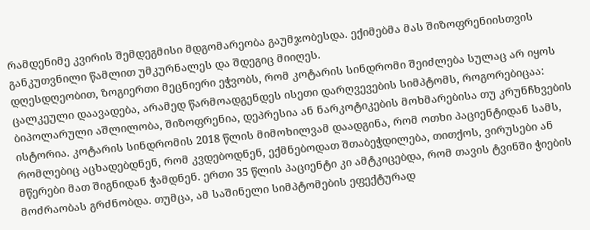რამდენიმე კვირის შემდეგმისი მდგომარეობა გაუმჯობესდა. ექიმებმა მას შიზოფრენიისთვის განკუთვნილი წამლით უმკურნალეს და შდეგიც მიიღეს.
დღესდღეობით, ზოგიერთი მეცნიერი ეჭვობს, რომ კოტარის სინდრომი შეიძლება სულაც არ იყოს ცალკეული დაავადება, არამედ წარმოადგენდეს ისეთი დარღვევების სიმპტომს, როგორებიცაა: ბიპოლარული აშლილობა, შიზოფრენია, დეპრესია ან ნარკოტიკების მოხმარებისა თუ კრუნჩხვების ისტორია. კოტარის სინდრომის 2018 წლის მიმოხილვამ დაადგინა, რომ ოთხი პაციენტიდან სამს, რომლებიც აცხადებდნენ, რომ კვდებოდნენ, ექმნებოდათ შთაბეჭდილება, თითქოს, ვირუსები ან მწერები მათ შიგნიდან ჭამდნენ. ერთი 35 წლის პაციენტი კი ამტკიცებდა, რომ თავის ტვინში ჭიების მოძრაობას გრძნობდა. თუმცა, ამ საშინელი სიმპტომების ეფექტურად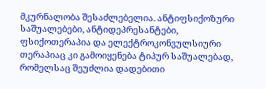მკურნალობა შესაძლებელია. ანტიფსიქოზური საშუალებები, ანტიდეპრესანტები, ფსიქოთერაპია და ელექტროკონვულსიური თერაპიაც კი გამოიყენება ტიპურ საშუალებად, რომელსაც შეუძლია დადებითი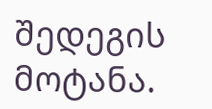შედეგის მოტანა.